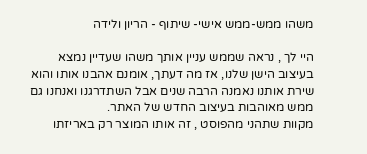משהו ממש-ממש אישי- שיתוף - הריון ולידה

היי לך , נראה שממש עניין אותך משהו שעדיין נמצא בעיצוב הישן שלנו, אז מה דעתך, אומנם אהבנו אותו והוא שירת אותנו נאמנה הרבה שנים אבל השתדרגנו ואנחנו גם ממש מאוהבות בעיצוב החדש של האתר.
מקוות שתהני מהפוסט , זה אותו המוצר רק באריזתו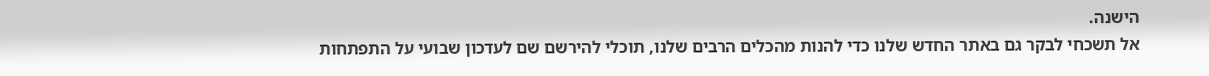הישנה.
אל תשכחי לבקר גם באתר החדש שלנו כדי להנות מהכלים הרבים שלנו, תוכלי להירשם שם לעדכון שבועי על התפתחות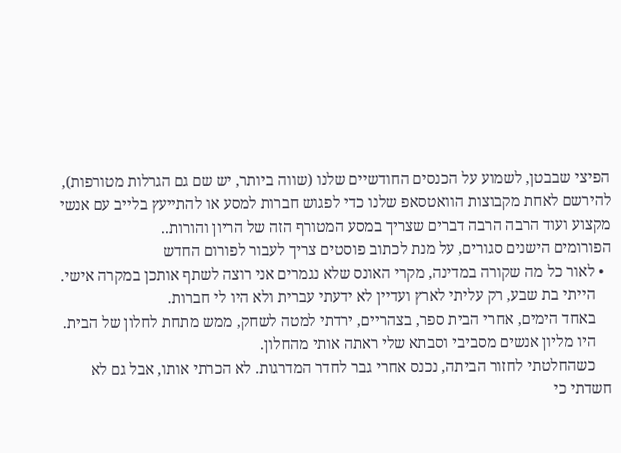הפיצי שבבטן, לשמוע על הכנסים החודשיים שלנו (שווה ביותר, יש שם גם הגרלות מטורפות), להירשם לאחת מקבוצות הוואטסאפ שלנו כדי לפגוש חברות למסע או להתייעץ בלייב עם אנשי מקצוע ועוד הרבה הרבה דברים שצריך במסע המטורף הזה של הריון והורות..
הפורומים הישנים סגורים, על מנת לכתוב פוסטים צריך לעבור לפורום החדש
  • לאור כל מה שקורה במדינה, מקרי האונס שלא נגמרים אני רוצה לשתף אותכן במקרה אישי.
    הייתי בת שבע, רק עליתי לארץ ועדיין לא ידעתי עברית ולא היו לי חברות.
    באחד הימים, אחרי הבית ספר, בצהריים, ירדתי למטה לשחק, ממש מתחת לחלון של הבית.
    היו מליון אנשים מסביבי וסבתא שלי ראתה אותי מהחלון.
    כשהחלטתי לחזור הביתה, נכנס אחרי גבר לחדר המדרגות. לא הכרתי אותו, אבל גם לא חשדתי כי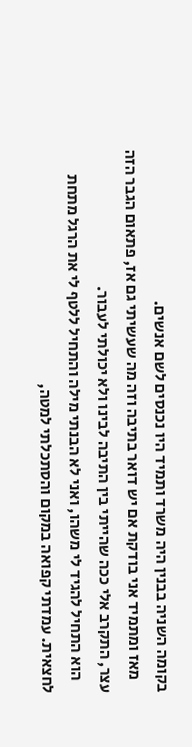בקומה השניה בבנין היה משרד ותמיד היו נכנסים לשם אנשים.
    מאז ומתמיד אני בודקת אם יש דואר בתיבה וזה מה שעשיתי גם אז, פתאום הגבר הזה עצר, התקרב אלי ככה שהייתי בין התיבה לבינו ולא יכולתי לעבור.
    הוא התחיל להגיד לי משהו, ואני לא הבנתי מילה והתחיל ללטף לי את הרגל מתחת לחצאית. עמדתי קפואה במקום והסתכלתי למטה,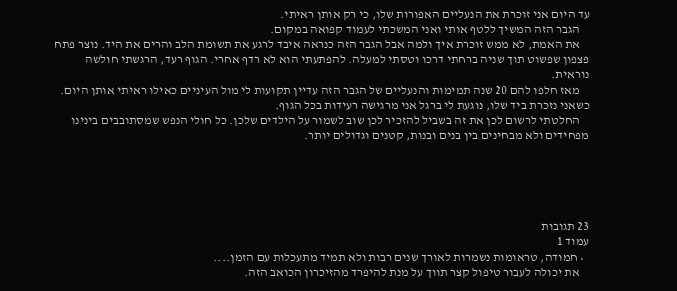עד היום אני זוכרת את הנעליים האפורות שלו, כי רק אותן ראיתי.
    הגבר הזה המשיך ללטף אותי ואני המשכתי לעמוד קפואה במקום.
    את האמת, לא ממש זוכרת איך ולמה אבל הגבר הזה כנראה איבד לרגע את תשומת הלב והרים את היד. נוצר פתח פצפון שפשוט תוך שניה ברחתי דרכו וטסתי למעלה. להפתעתי הוא לא רדף אחרי. הגוף רעד, הרגשתי חולשה נוראית.
    מאז חלפו להם 20 שנה תמימות והנעליים של הגבר הזה עדיין תקועות לי מול העיניים כאילו ראיתי אותן היום. כשאני נזכרת ביד שלו, נוגעת לי ברגל אני מרגישה רעידות בכל הגוף.
    החלטתי לרשום לכן את זה בשביל להזכיר לכן שוב לשמור על הילדים שלכן. כל חולי הנפש שמסתובבים בינינו מפחידים ולא מבחינים בין בנים ובנות, קטנים וגדולים יותר.





23 תגובות
עמוד 1
  • חמודה, טראומות נשמרות לאורך שנים רבות ולא תמיד מתעכלות עם הזמן....
    את יכולה לעבור טיפול קצר תווך על מנת להיפרד מהזיכרון הכואב הזה.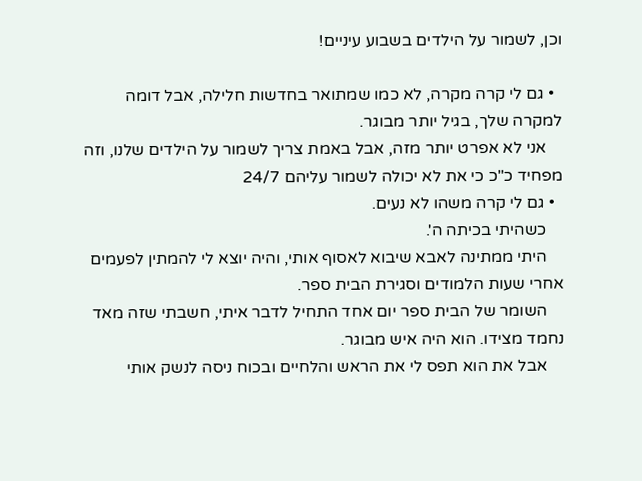וכן, לשמור על הילדים בשבוע עיניים!

  • גם לי קרה מקרה, לא כמו שמתואר בחדשות חלילה, אבל דומה למקרה שלך, בגיל יותר מבוגר.
    אני לא אפרט יותר מזה, אבל באמת צריך לשמור על הילדים שלנו, וזה מפחיד כ"כ כי את לא יכולה לשמור עליהם 24/7
  • גם לי קרה משהו לא נעים.
    כשהיתי בכיתה ה'.
    היתי ממתינה לאבא שיבוא לאסוף אותי, והיה יוצא לי להמתין לפעמים אחרי שעות הלמודים וסגירת הבית ספר.
    השומר של הבית ספר יום אחד התחיל לדבר איתי, חשבתי שזה מאד נחמד מצידו. הוא היה איש מבוגר.
    אבל את הוא תפס לי את הראש והלחיים ובכוח ניסה לנשק אותי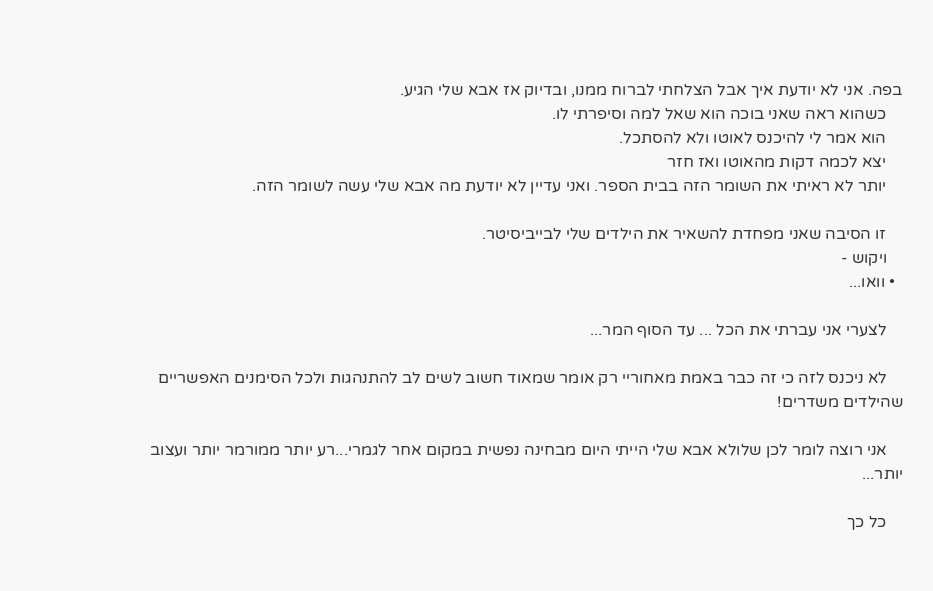בפה. אני לא יודעת איך אבל הצלחתי לברוח ממנו, ובדיוק אז אבא שלי הגיע.
    כשהוא ראה שאני בוכה הוא שאל למה וסיפרתי לו.
    הוא אמר לי להיכנס לאוטו ולא להסתכל.
    יצא לכמה דקות מהאוטו ואז חזר
    יותר לא ראיתי את השומר הזה בבית הספר. ואני עדיין לא יודעת מה אבא שלי עשה לשומר הזה.

    זו הסיבה שאני מפחדת להשאיר את הילדים שלי לבייביסיטר.
    ויקוש -
  • וואו...

    לצערי אני עברתי את הכל ... עד הסוף המר...

    לא ניכנס לזה כי זה כבר באמת מאחוריי רק אומר שמאוד חשוב לשים לב להתנהגות ולכל הסימנים האפשריים שהילדים משדרים!

    אני רוצה לומר לכן שלולא אבא שלי הייתי היום מבחינה נפשית במקום אחר לגמרי...רע יותר ממורמר יותר ועצוב יותר...

    כל כך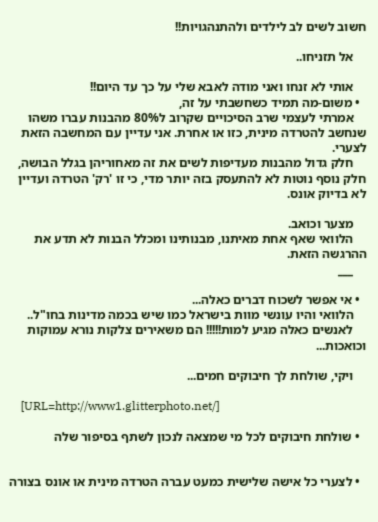חשוב לשים לב לילדים ולהתנהגויות!!

    אל תזניחו..

    אותי לא זנחו ואני מודה לאבא שלי על כך עד היום!!
  • משום-מה תמיד כשחשבתי על זה,
    אמרתי לעצמי שרב הסיכויים שקרוב ל80% מהבנות עברו משהו שנחשב להטרדה מינית, כזו או אחרת. אני עדיין עם המחשבה הזאת לצערי.
    חלק גדול מהבנות מעדיפות לשים את זה מאחוריהן בגלל הבושה, חלק נוסף נוטות לא להתעסק בזה יותר מדי, כי זו 'רק' הטרדה ועדיין לא בדיוק אונס.

    מצער וכואב.
    הלוואי שאף אחת מאיתנו, מבנותינו ומכלל הבנות לא תדע את ההרגשה הזאת.
    ___

  • אי אפשר לשכוח דברים כאלה...
    הלוואי והיו עונשי מוות בישראל כמו שיש בכמה מדינות בחו"ל..
    לאנשים כאלה מגיע למות!!!!! הם משאירים צלקות נורא עמוקות וכואכות...

    ויקי, שולחת לך חיבוקים חמים...

    [URL=http://www1.glitterphoto.net/]

  • שולחת חיבוקים לכל מי שמצאה לנכון לשתף בסיפור שלה


  • לצערי כל אישה שלישית כמעט עברה הטרדה מינית או אונס בצורה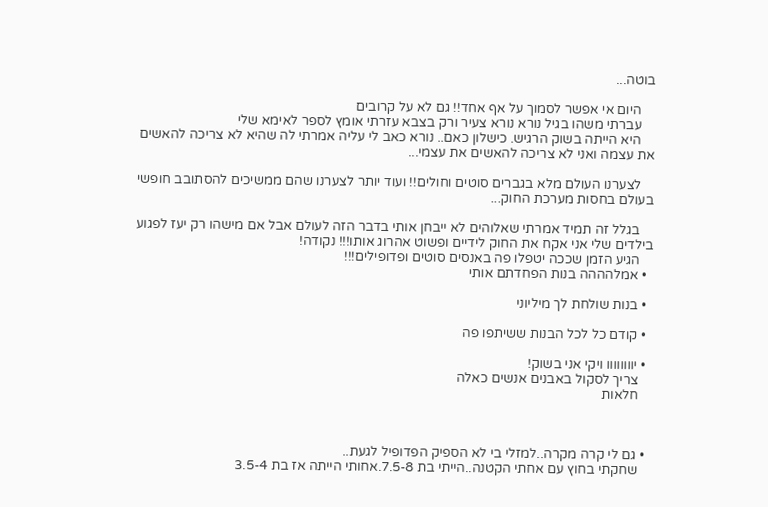בוטה...

    היום אי אפשר לסמוך על אף אחד!! גם לא על קרובים
    עברתי משהו בגיל נורא נורא צעיר ורק בצבא עזרתי אומץ לספר לאימא שלי
    היא הייתה בשוק הרגיש. כישלון כאם.. נורא כאב לי עליה אמרתי לה שהיא לא צריכה להאשים את עצמה ואני לא צריכה להאשים את עצמי...

    לצערנו העולם מלא בגברים סוטים וחולים!! ועוד יותר לצערנו שהם ממשיכים להסתובב חופשי בעולם בחסות מערכת החוק...

    בגלל זה תמיד אמרתי שאלוהים לא ייבחן אותי בדבר הזה לעולם אבל אם מישהו רק יעז לפגוע בילדים שלי אני אקח את החוק לידיים ופשוט אהרוג אותו!!! נקודה!
    הגיע הזמן שככה יטפלו פה באנסים סוטים ופדופילים!!!
  • אמלהההה בנות הפחדתם אותי

  • בנות שולחת לך מיליוני

  • קודם כל לכל הבנות ששיתפו פה

  • יוווווווו ויקי אני בשוק!
    צריך לסקול באבנים אנשים כאלה
    חלאות



  • גם לי קרה מקרה..למזלי בי לא הספיק הפדופיל לגעת..
    שחקתי בחוץ עם אחתי הקטנה..הייתי בת 7.5-8.אחותי הייתה אז בת 3.5-4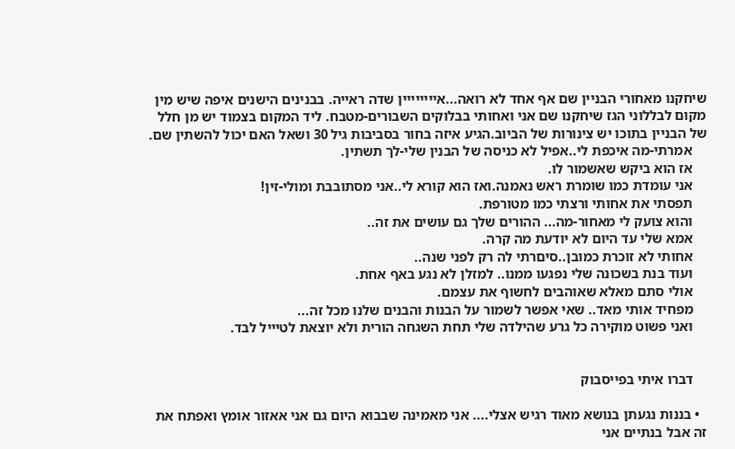שיחקנו מאחורי הבניין שם אף אחד לא רואה...איייייייין שדה ראייה. בבנינים הישנים איפה שיש מין מקום לבללוני הגז שיחקנו שם אני ואחותי בבלוקים השבורים-מטבח. ליד המקום בצמוד יש מן חלל של הבניין בתוכו יש צינורות של הביוב.הגיע איזה בחור בסביבות גיל 30 ושאל האם יכול להשתין שם.
    אמרתי-מה איכפת לי..אפיל לא כניסה של הבנין שלי-לך תשתין.
    אז הוא ביקש שאשמור לו.
    אני עומדת כמו שומרת ראש נאמנה.ואז הוא קורא לי..אני מסתובבת ומולי-זין!
    תפסתי את אחותי ורצתי כמו מטורפת.
    והוא צועק לי מאחור-מה... ההורים שלך גם עושים את זה..
    אמא שלי עד היום לא יודעת מה קרה.
    אחותי לא זוכרת כמובן..סיםרתי לה רק לפני שנה..
    ועוד בנת בשכונה שלי נפגעו ממנו.. למזלן לא נגע באף אחת.
    אולי סתם מאלא שאוהבים לחשוף את עצמם.
    מפחיד אותי מאד.. שאי אפשר לשמור על הבנות והבנים שלנו מכל זה...
    ואני פשוט מוקירה כל גרע שהילדה שלי תחת השגחה הורית ולא יוצאת לטיייל לבד.


    דברו איתי בפייסבוק

  • בננות נגעתן בנושא מאוד רגיש אצלי.... אני מאמינה שבבוא היום גם אני אאזור אומץ ואפתח את זה אבל בנתיים אני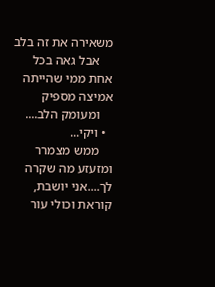משאירה את זה בלב
    אבל גאה בכל אחת ממי שהייתה אמיצה מספיק
    ומעומק הלב....
  • ויקי...
    ממש מצמרר ומזעזע מה שקרה לך....אני יושבת, קוראת וכולי עור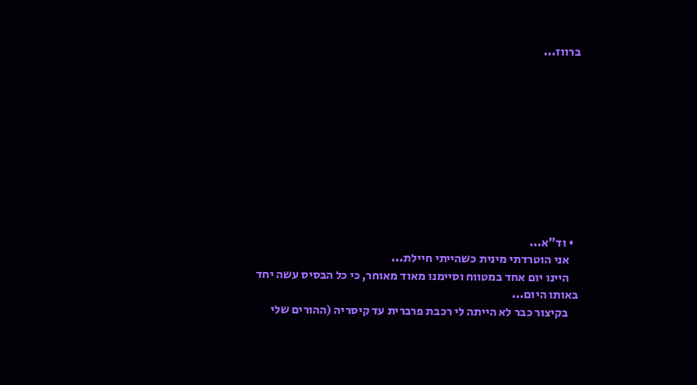ברווז...










  • וד"א...
    אני הוטרדתי מינית כשהייתי חיילת...
    היינו יום אחד במטווח וסיימנו מאוד מאוחר, כי כל הבסיס עשה יחד באותו היום...
    בקיצור כבר לא הייתה לי רכבת פרברית עד קיסריה (ההורים שלי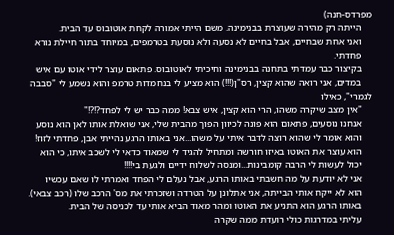מפרדס-חנה)
    הייתה רק מהירה שעוצרת בבנימינה. משם הייתי אמורה לקחת אוטובוס עד הבית.
    ואני אחת שבחיים, אבל בחיים לא נסעה ולא נוסעת בטרמפים, במיוחד בתור חיילת נורא
    פחדתי.
    בקיצור כבר עמדתי בתחנה בבנימינה וחיכיתי לאוטובוס. פתאום עוצר לידי אוטו עם איש
    במדים, אני רואה שהוא קצין, רס"ן(!!!) הוא מציע לי בנחמדות טרמפ והוא נשמע לי "סבבה לגמרי", כאילו
    "אין מצב שיקרה משהו, הרי הוא קצין, איש צבא! ממה כבר יש לי לפחד?!?!"
    אנחנו נוסעים, פתאום הוא פונה לכיוון הפוך מהבית שלי, אני שואלת אותו לאן הוא נוסע
    והוא אומר לי שהוא רוצה לדבר איתי על משהו...אני באותו הרגע נהייתי אבן, פחדתי לזוז!
    הוא עוצר את האוטו באיזו חורשה ומתחיל להגיד לי שמאוד כדאי לי לשכב איתו, כי הוא
    יכול לעשות לי הרבה קומבינות...ומנסה לשלוח ידיים ולגעת בי!!!!
    אני לא יודעת על מה חשבתי באותו הרגע, אבל נעלם לי הפחד ואמרתי לו שאם עכשיו
    הוא לא ייקח אותי הבייתה, אני אתלונן על הטרדה ושזכרתי את מס' הרכב שלו (רכב צבאי).
    באותו הרגע הוא התניע את האוטו ומהר מאוד הביא אותי עד לכניסה של הבית.
    עליתי במדרגות כולי רועדת ממה שקרה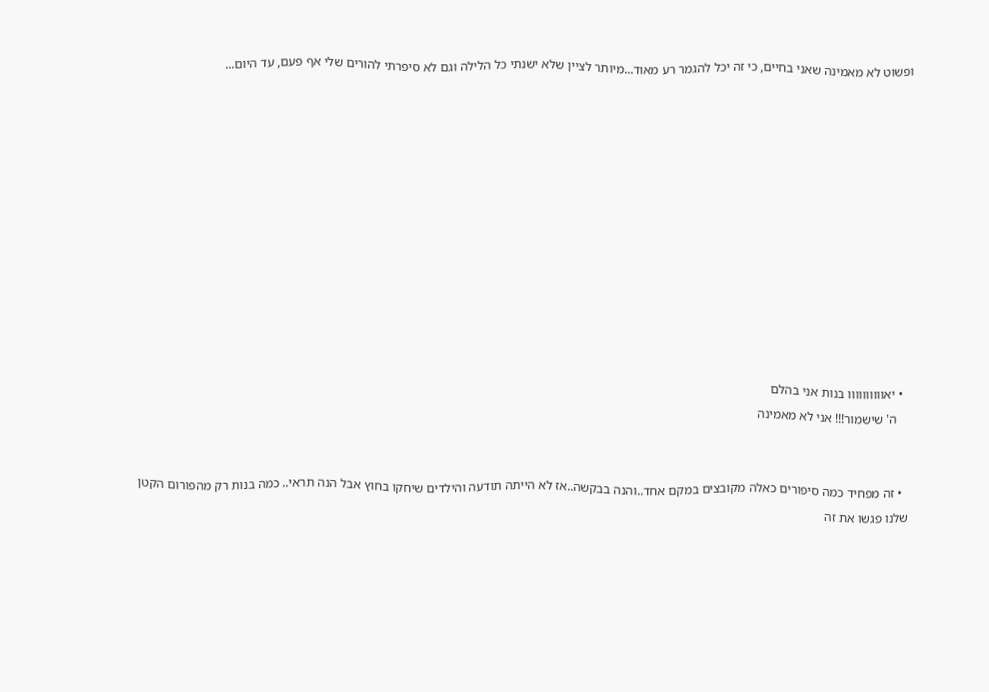ופשוט לא מאמינה שאני בחיים, כי זה יכל להגמר רע מאוד...מיותר לציין שלא ישנתי כל הלילה וגם לא סיפרתי להורים שלי אף פעם, עד היום...












  • יאוווווווווו בנות אני בהלם
    ה' שישמור!!! אני לא מאמינה


  • זה מפחיד כמה סיפורים כאלה מקובצים במקם אחד..והנה בבקשה..אז לא הייתה תודעה והילדים שיחקו בחוץ אבל הנה תראי.. כמה בנות רק מהפורום הקטן שלנו פגשו את זה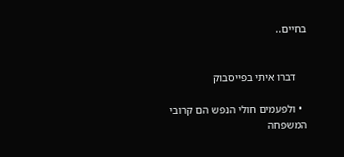בחיים..


    דברו איתי בפייסבוק

  • ולפעמים חולי הנפש הם קרובי המשפחה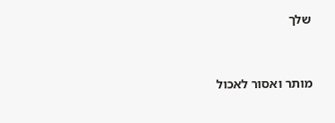שלך


מותר ואסור לאכול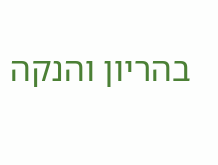בהריון והנקה